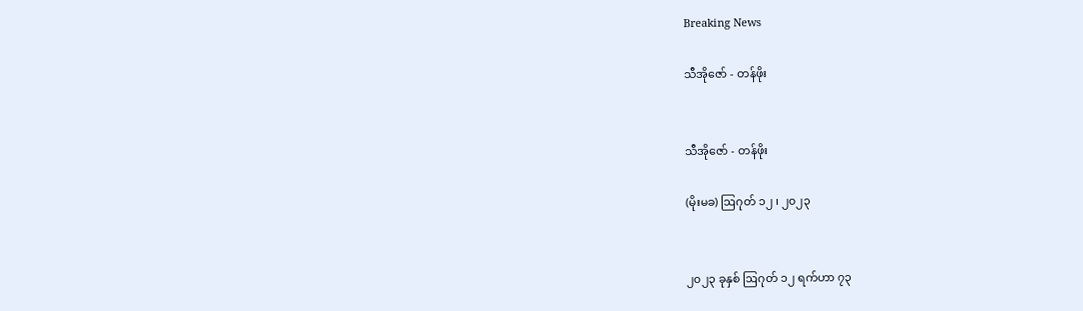Breaking News

သီအိုဇော် - တန်ဖိုး


သီအိုဇော် - တန်ဖိုး

(မိုးမခ) ဩဂုတ် ၁၂ ၊ ၂၀၂၃


၂၀၂၃ ခုနှစ် ဩဂုတ် ၁၂ ရက်ဟာ ၇၃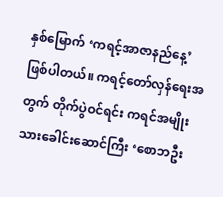နှစ်မြောက် ‘ကရင့်အာဇာနည်နေ့’ ဖြစ်ပါတယ်။ ကရင့်တော်လှန်ရေးအတွက် တိုက်ပွဲဝင်ရင်း ကရင်အမျိုးသားခေါင်းဆောင်ကြီး ‘စောဘဦး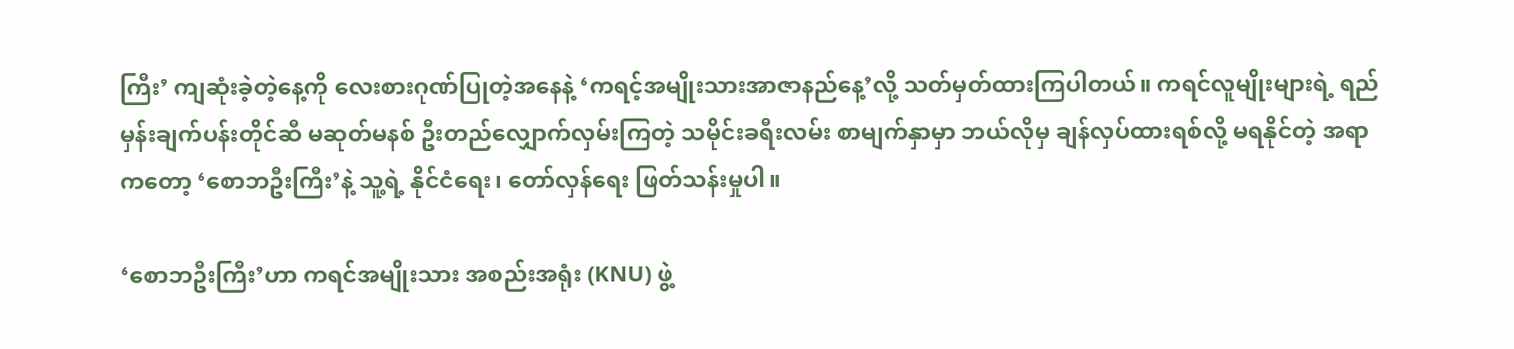ကြီး’ ကျဆုံးခဲ့တဲ့နေ့ကို လေးစားဂုဏ်ပြုတဲ့အနေနဲ့ ‘ကရင့်အမျိုးသားအာဇာနည်နေ့’လို့ သတ်မှတ်ထားကြပါတယ်။ ကရင်လူမျိုးများရဲ့ ရည်မှန်းချက်ပန်းတိုင်ဆီ မဆုတ်မနစ် ဦးတည်လျှောက်လှမ်းကြတဲ့ သမိုင်းခရီးလမ်း စာမျက်နှာမှာ ဘယ်လိုမှ ချန်လှပ်ထားရစ်လို့ မရနိုင်တဲ့ အရာကတော့ ‘စောဘဦးကြီး’နဲ့ သူ့ရဲ့ နိုင်ငံရေး၊ တော်လှန်ရေး ဖြတ်သန်းမှုပါ။

‘စောဘဦးကြီး’ဟာ ကရင်အမျိုးသား အစည်းအရုံး (KNU) ဖွဲ့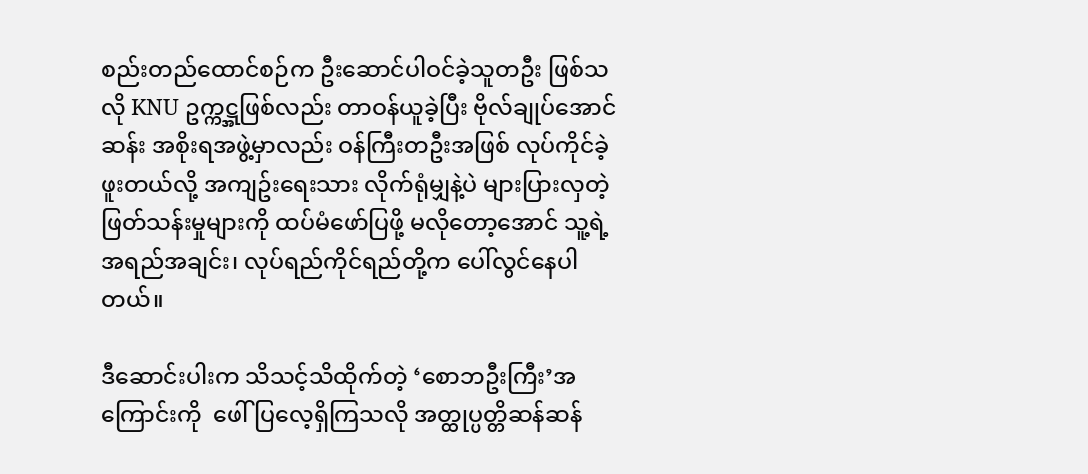စည်းတည်ထောင်စဉ်က ဦးဆောင်ပါဝင်ခဲ့သူတဦး ဖြစ်သလို KNU ဥက္ကဋ္အဖြစ်လည်း တာဝန်ယူခဲ့ပြီး ဗိုလ်ချုပ်အောင်ဆန်း အစိုးရအဖွဲ့မှာလည်း ဝန်ကြီးတဦးအဖြစ် လုပ်ကိုင်ခဲ့ဖူးတယ်လို့ အကျဥ်းရေးသား လိုက်ရုံမျှနဲ့ပဲ များပြားလှတဲ့ ဖြတ်သန်းမှုများကို ထပ်မံဖော်ပြဖို့ မလိုတော့အောင် သူ့ရဲ့အရည်အချင်း၊ လုပ်ရည်ကိုင်ရည်တို့က ပေါ်လွင်နေပါတယ်။

ဒီဆောင်းပါးက သိသင့်သိထိုက်တဲ့ ‘စောဘဦးကြီး’အကြောင်းကို  ဖေါ်ပြလေ့ရှိကြသလို အတ္ထုပ္ပတ္တိဆန်ဆန်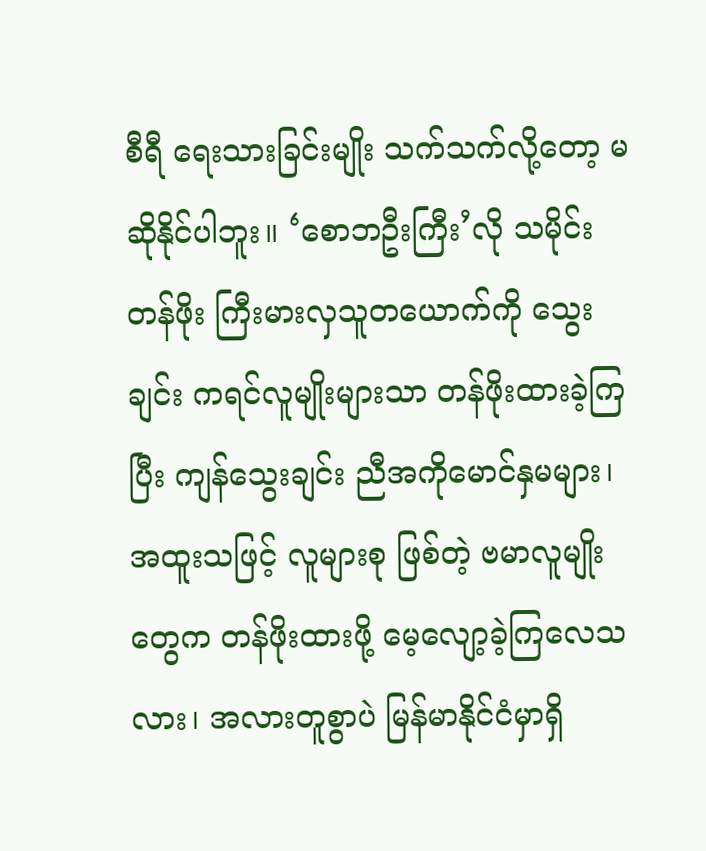စီရီ ရေးသားခြင်းမျိုး သက်သက်လို့တော့ မဆိုနိုင်ပါဘူး။ ‘စောဘဦးကြီး’လို သမိုင်းတန်ဖိုး ကြီးမားလှသူတယောက်ကို သွေးချင်း ကရင်လူမျိုးများသာ တန်ဖိုးထားခဲ့ကြပြီး ကျန်သွေးချင်း ညီအကိုမောင်နှမများ၊ အထူးသဖြင့် လူများစု ဖြစ်တဲ့ ဗမာလူမျိုးတွေက တန်ဖိုးထားဖို့ မေ့လျော့ခဲ့ကြလေသလား၊ အလားတူစွာပဲ မြန်မာနိုင်ငံမှာရှိ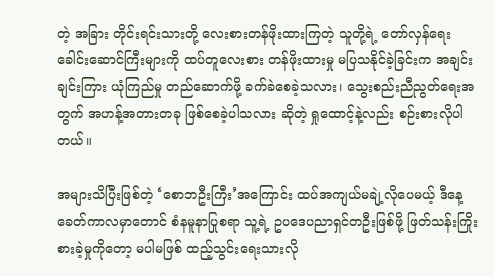တဲ့ အခြား တိုင်းရင်းသားတို့ လေးစားတန်ဖိုးထားကြတဲ့ သူတို့ရဲ့ တော်လှန်ရေး ခေါင်းဆောင်ကြီးများကို ထပ်တူလေးစား တန်ဖိုးထားမှု မပြသနိုင်ခဲ့ခြင်းက အချင်းချင်းကြား ယုံကြည်မှု တည်ဆောက်ဖို့ ခက်ခဲစေခဲ့သလား၊ သွေးစည်းညီညွတ်ရေးအတွက် အဟန့်အတားတခု ဖြစ်စေခဲ့ပါသလား ဆိုတဲ့ ရှုထောင့်နဲ့လည်း စဉ်းစားလိုပါတယ်။

အများသိပြီးဖြစ်တဲ့ ‘စောဘဦးကြီး’အကြောင်း ထပ်အကျယ်မချဲ့လိုပေမယ့် ဒီနေ့ခေတ်ကာလမှာတောင် စံနမူနာပြုစရာ သူ့ရဲ့ ဥပဒေပညာရှင်တဦးဖြစ်ဖို့ ဖြတ်သန်းကြိုးစားခဲ့မှုကိုတော့ မပါမဖြစ် ထည့်သွင်းရေးသားလို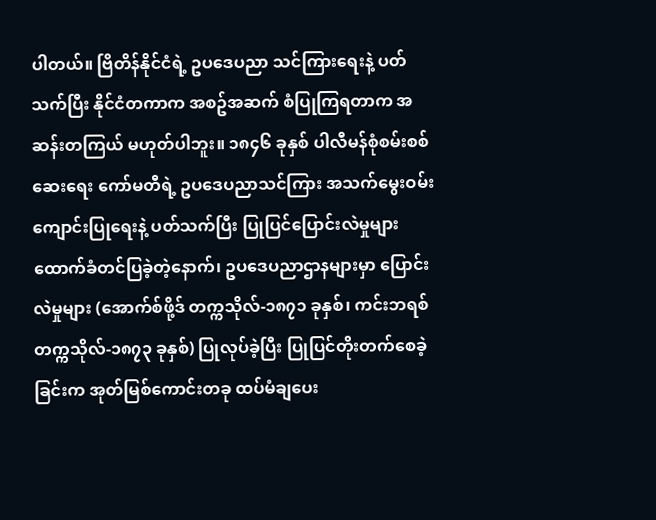ပါတယ်။ ဗြိတိန်နိုင်ငံရဲ့ ဥပဒေပညာ သင်ကြားရေးနဲ့ ပတ်သက်ပြီး နိုင်ငံတကာက အစဥ်အဆက် စံပြုကြရတာက အဆန်းတကြယ် မဟုတ်ပါဘူး။ ၁၈၄၆ ခုနှစ် ပါလီမန်စုံစမ်းစစ်ဆေးရေး ကော်မတီရဲ့ ဥပဒေပညာသင်ကြား အသက်မွေးဝမ်းကျောင်းပြုရေးနဲ့ ပတ်သက်ပြီး ပြုပြင်ပြောင်းလဲမှုများ ထောက်ခံတင်ပြခဲ့တဲ့နောက်၊ ဥပဒေပညာဌာနများမှာ ပြောင်းလဲမှုများ (အောက်စ်ဖို့ဒ် တက္ကသိုလ်-၁၈၇၁ ခုနှစ်၊ ကင်းဘရစ်တက္ကသိုလ်-၁၈၇၃ ခုနှစ်) ပြုလုပ်ခဲ့ပြီး ပြုပြင်တိုးတက်စေခဲ့ခြင်းက အုတ်မြစ်ကောင်းတခု ထပ်မံချပေး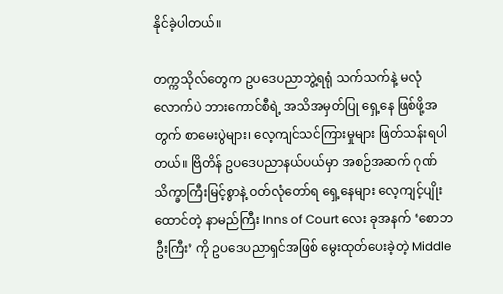နိုင်ခဲ့ပါတယ်။

တက္ကသိုလ်တွေက ဥပဒေပညာဘွဲ့ရရုံ သက်သက်နဲ့ မလုံလောက်ပဲ ဘားကောင်စီရဲ့ အသိအမှတ်ပြု ရှေ့နေ ဖြစ်ဖို့အတွက် စာမေးပွဲများ၊ လေ့ကျင်သင်ကြားမှုများ ဖြတ်သန်းရပါတယ်။ ဗြိတိန် ဥပဒေပညာနယ်ပယ်မှာ အစဉ်အဆက် ဂုဏ်သိက္ခာကြီးမြင့်စွာနဲ့ ဝတ်လုံတော်ရ ရှေ့နေများ လေ့ကျင့်ပျိုးထောင်တဲ့ နာမည်ကြီး Inns of Court လေး ခုအနက် ‘စောဘဦးကြီး’ ကို ဥပဒေပညာရှင်အဖြစ် မွေးထုတ်ပေးခဲ့တဲ့ Middle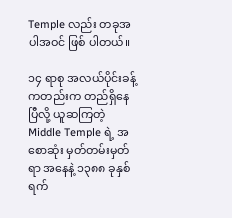Temple လည်း တခုအပါအဝင် ဖြစ် ပါတယ်။

၁၄ ရာစု အလယ်ပိုင်းခန့်ကတည်းက တည်ရှိနေပြီလို့ ယူဆကြတဲ့ Middle Temple ရဲ့ အစောဆုံး မှတ်တမ်းမှတ်ရာ အနေနဲ့ ၁၃၈၈ ခုနှစ် ရက်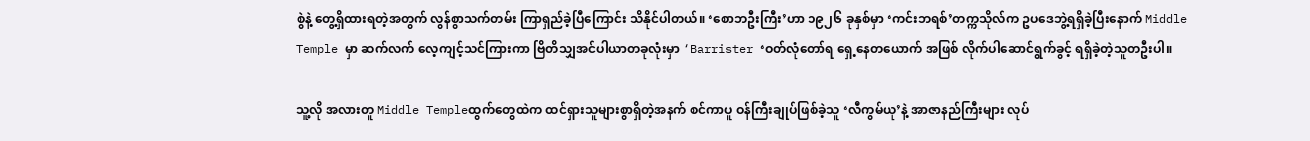စွဲနဲ့ တွေ့ရှိထားရတဲ့အတွက် လွန်စွာသက်တမ်း ကြာရှည်ခဲ့ပြီကြောင်း သိနိုင်ပါတယ်။ ‘စောဘဦးကြီး’ဟာ ၁၉၂၆ ခုနှစ်မှာ ‘ကင်းဘရစ်’တက္ကသိုလ်က ဥပဒေဘွဲ့ရရှိခဲ့ပြီးနောက် Middle Temple မှာ ဆက်လက် လေ့ကျင့်သင်ကြားကာ ဗြိတိသျှအင်ပါယာတခုလုံးမှာ ‘Barrister ‘ဝတ်လုံတော်ရ ရှေ့နေတယောက် အဖြစ် လိုက်ပါဆောင်ရွက်ခွင့် ရရှိခဲ့တဲ့သူတဦးပါ။

သူ့လို အလားတူ Middle Templeထွက်တွေထဲက ထင်ရှားသူများစွာရှိတဲ့အနက် စင်ကာပူ ဝန်ကြီးချုပ်ဖြစ်ခဲ့သူ ‘လီကွမ်ယု’နဲ့ အာဇာနည်ကြီးများ လုပ်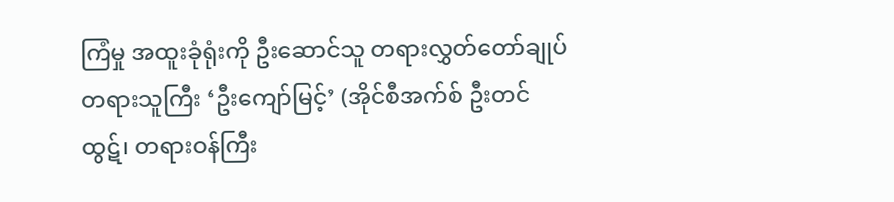ကြံမှု အထူးခုံရုံးကို ဦးဆောင်သူ တရားလွှတ်တော်ချုပ် တရားသူကြီး ‘ဦးကျော်မြင့်’ (အိုင်စီအက်စ် ဦးတင်ထွဋ်၊ တရားဝန်ကြီး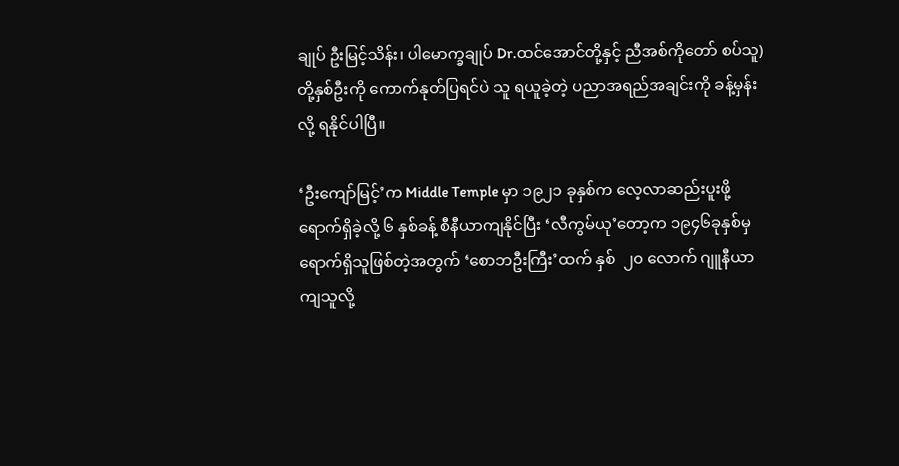ချုပ် ဦးမြင့်သိန်း၊ ပါမောက္ခချုပ် Dr.ထင်အောင်တို့နှင့် ညီအစ်ကိုတော် စပ်သူ)တို့နှစ်ဦးကို ကောက်နုတ်ပြရင်ပဲ သူ ရယူခဲ့တဲ့ ပညာအရည်အချင်းကို ခန့်မှန်းလို့ ရနိုင်ပါပြီ။

‘ဦးကျော်မြင့်’က Middle Temple မှာ ၁၉၂၁ ခုနှစ်က လေ့လာဆည်းပူးဖို့ ရောက်ရှိခဲ့လို့ ၆ နှစ်ခန့် စီနီယာကျနိုင်ပြီး ‘လီကွမ်ယု’တော့က ၁၉၄၆ခုနှစ်မှ ရောက်ရှိသူဖြစ်တဲ့အတွက် ‘စောဘဦးကြီး’ထက် နှစ်  ၂၀ လောက် ဂျူနီယာ ကျသူလို့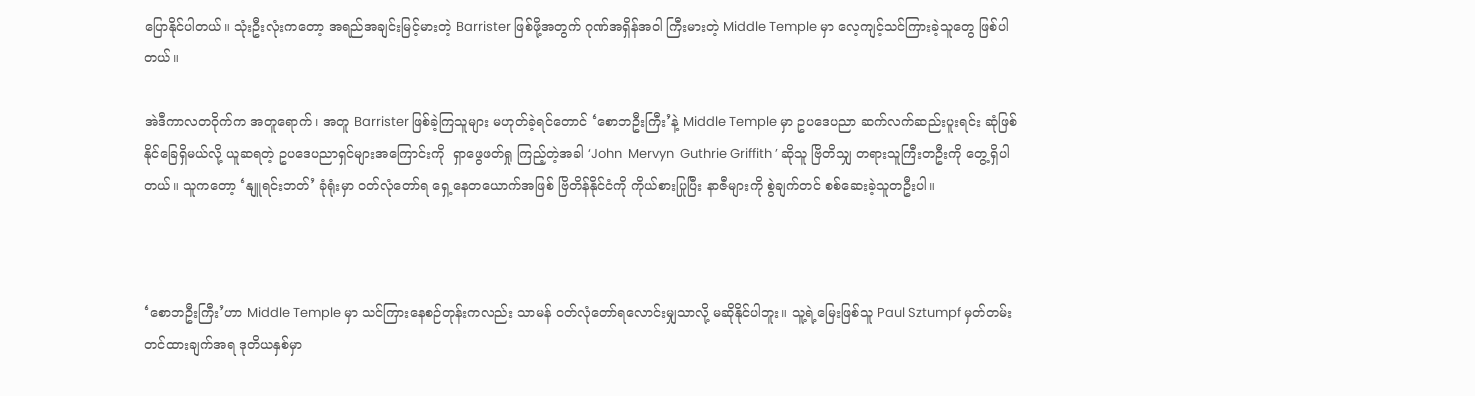ပြောနိုင်ပါတယ်။ သုံးဦးလုံးကတော့ အရည်အချင်းမြင့်မားတဲ့ Barrister ဖြစ်ဖို့အတွက် ဂုဏ်အရှိန်အဝါ ကြီးမားတဲ့ Middle Temple မှာ လေ့ကျင့်သင်ကြားခဲ့သူတွေ ဖြစ်ပါတယ်။

အဲဒီကာလတဝိုက်က အတူရောက်၊ အတူ Barrister ဖြစ်ခဲ့ကြသူများ မဟုတ်ခဲ့ရင်တောင် ‘စောဘဦးကြီး’နဲ့ Middle Temple မှာ ဥပဒေပညာ ဆက်လက်ဆည်းပူးရင်း ဆုံဖြစ်နိုင်ခြေရှိမယ်လို့ ယူဆရတဲ့ ဥပဒေပညာရှင်များအကြောင်းကို  ရှာဖွေဖတ်ရှု ကြည့်တဲ့အခါ ‘John  Mervyn  Guthrie Griffith ’ ဆိုသူ ဗြိတိသျှ တရားသူကြီးတဦးကို တွေ့ရှိပါတယ်။ သူကတော့ ‘နျူရင်းဘတ်’ ခုံရုံးမှာ ဝတ်လုံတော်ရ ရှေ့နေတယောက်အဖြစ် ဗြိတိန်နိုင်ငံကို ကိုယ်စားပြုပြီး နာဇီများကို စွဲချက်တင် စစ်ဆေးခဲ့သူတဦးပါ။



‘စောဘဦးကြီး’ဟာ Middle Temple မှာ သင်ကြားနေစဉ်တုန်းကလည်း သာမန် ဝတ်လုံတော်ရ‌လောင်းမျှသာလို့ မဆိုနိုင်ပါဘူး။ သူ့ရဲ့မြေးဖြစ်သူ Paul Sztumpf မှတ်တမ်းတင်ထားချက်အရ ဒုတိယနှစ်မှာ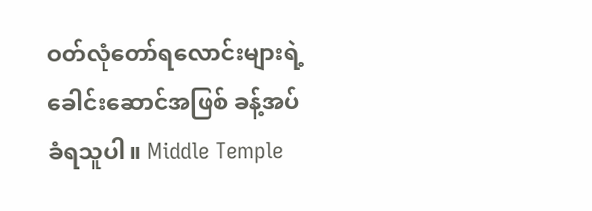ဝတ်လုံတော်ရ‌လောင်းများရဲ့ ခေါင်းဆောင်အဖြစ် ခန့်အပ်ခံရသူပါ။ Middle Temple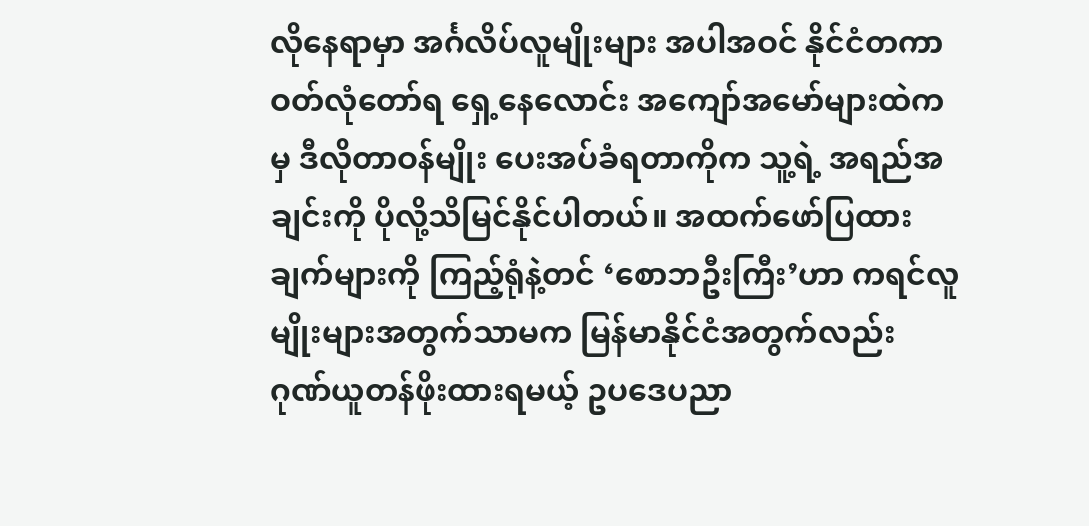လိုနေရာမှာ အင်္ဂလိပ်လူမျိုးများ အပါအဝင် နိုင်ငံတကာ ဝတ်လုံတော်ရ ရှေ့နေ‌လောင်း အကျော်အမော်များထဲကမှ ဒီလိုတာဝန်မျိုး ပေးအပ်ခံရတာကိုက သူ့ရဲ့ အရည်အချင်းကို ပိုလို့သိမြင်နိုင်ပါတယ်။ အထက်ဖော်ပြထားချက်များကို ကြည့်ရုံနဲ့တင် ‘စောဘဦးကြီး’ဟာ ကရင်လူမျိုးများအတွက်သာမက မြန်မာနိုင်ငံအတွက်လည်း ဂုဏ်ယူတန်ဖိုးထားရမယ့် ဥပဒေပညာ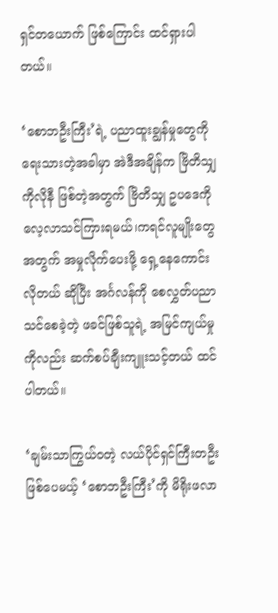ရှင်တယောက် ဖြစ်ကြောင်း ထင်ရှားပါတယ်။

‘စောဘဦးကြီး’ရဲ့ ပညာထူးချွန်မှုတွေကို ရေးသားတဲ့အခါမှာ အဲဒီအချိန်က ဗြိတိသျှကိုလိုနီ ဖြစ်တဲ့အတွက် ဗြိတိသျှ ဥပဒေကို လေ့လာသင်ကြားရမယ်၊ကရင်လူမျိုးတွေအတွက် အမှုလိုက်ပေးဖို့ ရှေ့နေကောင်းလိုတယ် ဆိုပြီး အင်္ဂလန်ကို စေလွှတ်ပညာသင်စေခဲ့တဲ့ ဖခင်ဖြစ်သူရဲ့ အမြင်ကျယ်မှုကိုလည်း ဆက်စပ်ချီးကျူးသင့်တယ် ထင်ပါတယ်။

‘ချမ်းသာကြွယ်ဝတဲ့ လယ်ပိုင်ရှင်ကြီးတဦး ဖြစ်ပေမယ့် ‘စောဘဦးကြီး’ကို မိရိုးဖလာ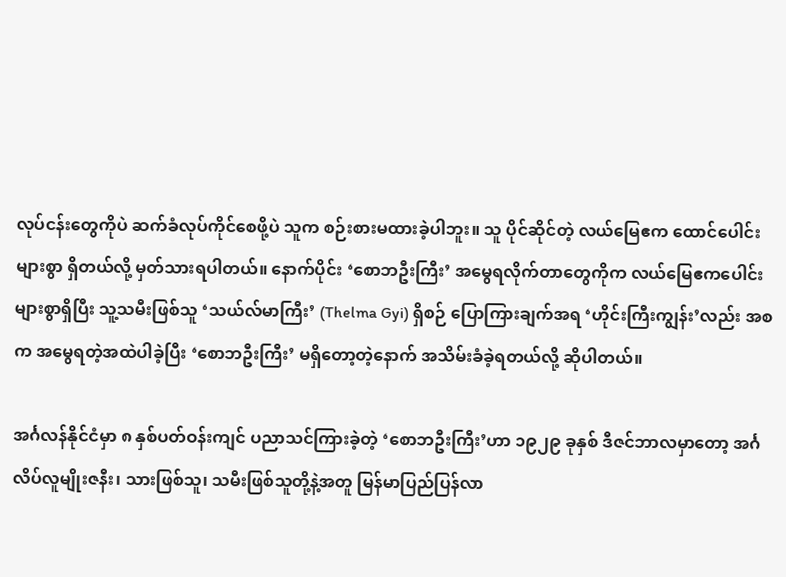လုပ်ငန်းတွေကိုပဲ ဆက်ခံလုပ်ကိုင်စေဖို့ပဲ သူက စဉ်းစားမထားခဲ့ပါဘူး။ သူ ပိုင်ဆိုင်တဲ့ လယ်မြေဧက ထောင်ပေါင်းများစွာ ရှိတယ်လို့ မှတ်သားရပါတယ်။ နောက်ပိုင်း ‘စောဘဦးကြီး’ အမွေရလိုက်တာတွေကိုက လယ်မြေဧကပေါင်းများစွာရှိပြီး သူ့သမီးဖြစ်သူ ‘သယ်လ်မာကြီး’ (Thelma Gyi) ရှိစဉ် ပြောကြားချက်အရ ‘ဟိုင်းကြီးကျွန်း’လည်း အစက အမွေရတဲ့အထဲပါခဲ့ပြီး ‘စောဘဦးကြီး’ မရှိတော့တဲ့နောက် အသိမ်းခံခဲ့ရတယ်လို့ ဆိုပါတယ်။

အင်္ဂလန်နိုင်ငံမှာ ၈ နှစ်ပတ်ဝန်းကျင် ပညာသင်ကြားခဲ့တဲ့ ‘စောဘဦးကြီး’ဟာ ၁၉၂၉ ခုနှစ် ဒီဇင်ဘာလမှာတော့ အင်္ဂလိပ်လူမျိုးဇနီး၊ သားဖြစ်သူ၊ သမီးဖြစ်သူတို့နဲ့အတူ မြန်မာပြည်ပြန်လာ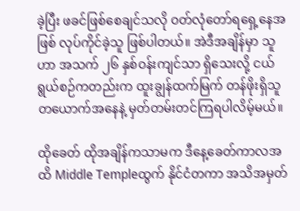ခဲ့ပြီး ဖခင်ဖြစ်စေချင်သလို ဝတ်လုံတော်ရရှေ့နေအဖြစ် လုပ်ကိုင်ခဲ့သူ ဖြစ်ပါတယ်။ အဲဒီအချိန်မှာ သူဟာ အသက် ၂၆ နှစ်ဝန်းကျင်သာ ရှိသေးလို့ ငယ်ရွယ်စဉ်ကတည်းက ထူးချွန်ထက်မြက် တန်ဖိုးရှိသူတယောက်အနေနဲ့ မှတ်တမ်းတင်ကြရပါလိမ့်မယ်။

ထိုခေတ် ထိုအချိန်ကသာမက ဒီနေ့ခေတ်ကာလအထိ Middle Templeထွက် နိုင်ငံတကာ အသိအမှတ်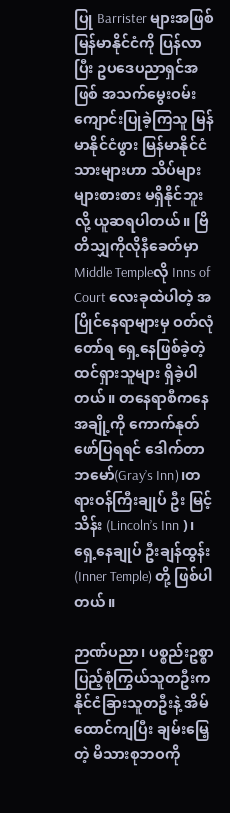ပြု Barrister များအဖြစ် မြန်မာနိုင်ငံကို ပြန်လာပြီး ဥပဒေပညာရှင်အဖြစ် အသက်မွေးဝမ်းကျောင်းပြုခဲ့ကြသူ မြန်မာနိုင်ငံဖွား မြန်မာနိုင်ငံသားများဟာ သိပ်များများစားစား မရှိနိုင်ဘူးလို့ ယူဆရပါတယ်။ ဗြိတိသျှကိုလိုနီခေတ်မှာ Middle Templeလို Inns of Court လေးခုထဲပါတဲ့ အပြိုင်နေရာများမှ ဝတ်လုံတော်ရ ရှေ့နေဖြစ်ခဲ့တဲ့ ထင်ရှားသူများ ရှိခဲ့ပါတယ်။ တနေရာစီကနေ အချို့ကို ကောက်နုတ်ဖော်ပြရရင် ဒေါက်တာဘမော်(Gray’s Inn)၊တရားဝန်ကြီးချုပ် ဦး မြင့်သိန်း (Lincoln’s Inn )၊ ရှေ့နေချုပ် ဦးချန်ထွန်း(Inner Temple) တို့ ဖြစ်ပါတယ်။

ဉာဏ်ပညာ၊ ပစ္စည်းဥစ္စာ ပြည့်စုံကြွယ်သူတဦးက နိုင်ငံခြားသူတဦးနဲ့ အိမ်ထောင်ကျပြီး ချမ်းမြေ့တဲ့ မိသားစုဘဝကို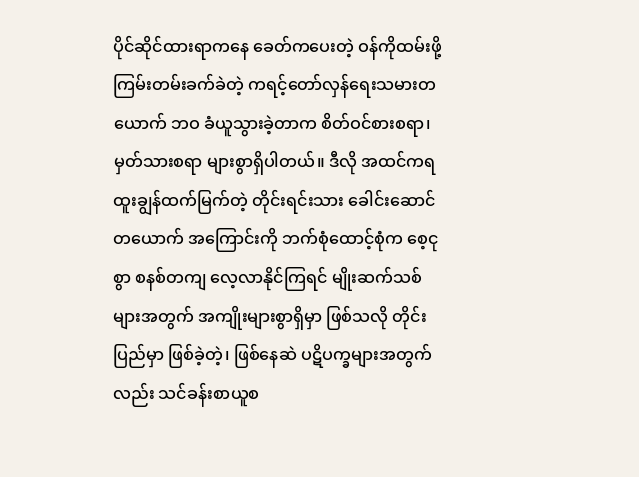ပိုင်ဆိုင်ထားရာကနေ ခေတ်ကပေးတဲ့ ဝန်ကိုထမ်းဖို့ ကြမ်းတမ်းခက်ခဲတဲ့ ကရင့်တော်လှန်ရေးသမားတယောက် ဘဝ ခံယူသွားခဲ့တာက စိတ်ဝင်စားစရာ၊ မှတ်သားစရာ များစွာရှိပါတယ်။ ဒီလို အထင်ကရ ထူးချွန်ထက်မြက်တဲ့ တိုင်းရင်းသား ခေါင်းဆောင်တယောက် အကြောင်းကို ဘက်စုံထောင့်စုံက စေ့ငုစွာ စနစ်တကျ လေ့လာနိုင်ကြရင် မျိုးဆက်သစ်များအတွက် အကျိုးများစွာရှိမှာ ဖြစ်သလို တိုင်းပြည်မှာ ဖြစ်ခဲ့တဲ့၊ ဖြစ်နေဆဲ ပဋိပက္ခများအတွက်လည်း သင်ခန်းစာယူစ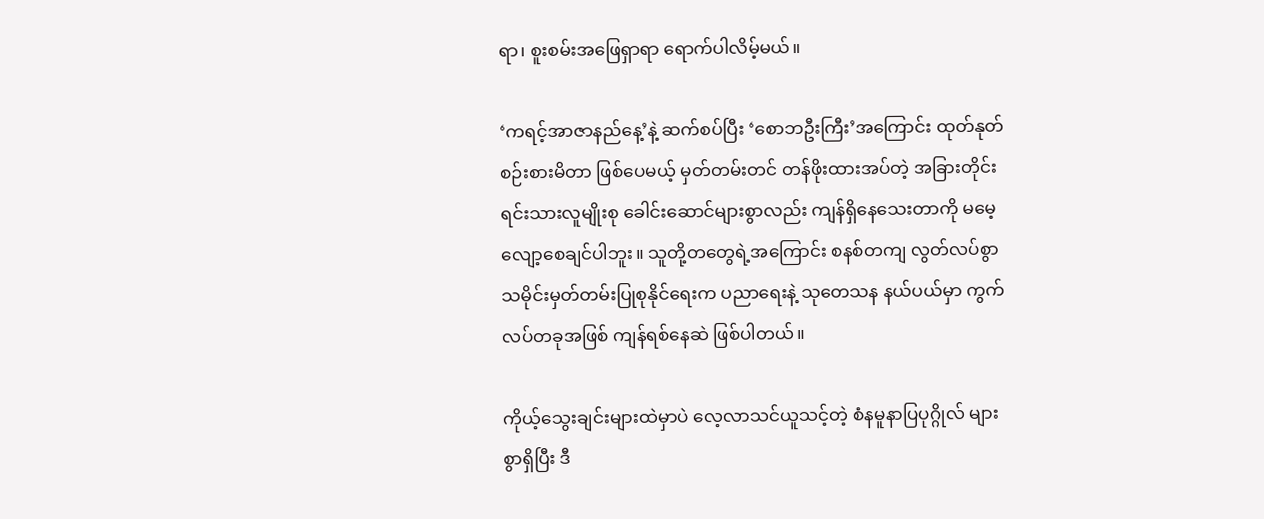ရာ၊ စူးစမ်းအဖြေရှာရာ ရောက်ပါလိမ့်မယ်။

‘ကရင့်အာဇာနည်နေ့’နဲ့ ဆက်စပ်ပြီး ‘စောဘဦးကြီး’အကြောင်း ထုတ်နုတ်စဉ်းစားမိတာ ဖြစ်ပေမယ့် မှတ်တမ်းတင် တန်ဖိုးထားအပ်တဲ့ အခြားတိုင်းရင်းသားလူမျိုးစု ခေါင်းဆောင်များစွာလည်း ကျန်ရှိနေသေးတာကို မမေ့လျော့စေချင်ပါဘူး။ သူတို့တတွေရဲ့အကြောင်း စနစ်တကျ လွတ်လပ်စွာ သမိုင်းမှတ်တမ်းပြုစုနိုင်ရေးက ပညာရေးနဲ့ သုတေသန နယ်ပယ်မှာ ကွက်လပ်တခုအဖြစ် ကျန်ရစ်နေဆဲ ဖြစ်ပါတယ်။

ကိုယ့်သွေးချင်းများထဲမှာပဲ လေ့လာသင်ယူသင့်တဲ့ စံနမူနာပြပုဂ္ဂိုလ် များစွာရှိပြီး ဒီ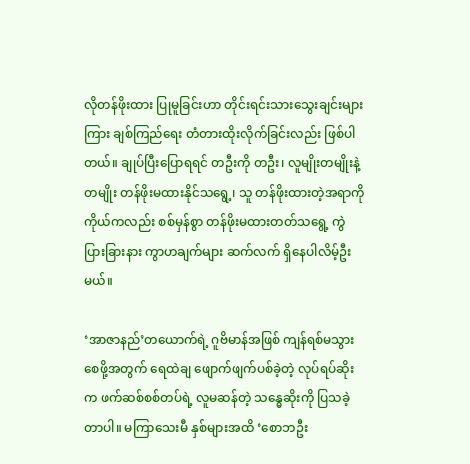လိုတန်ဖိုးထား ပြုမူခြင်းဟာ တိုင်းရင်းသားသွေးချင်းများကြား ချစ်ကြည်ရေး တံတားထိုးလိုက်ခြင်းလည်း ဖြစ်ပါတယ်။ ချုပ်ပြီးပြောရရင် တဦးကို တဦး၊ လူမျိုးတမျိုးနဲ့တမျိုး တန်ဖိုးမထားနိုင်သရွေ့၊ သူ တန်ဖိုးထားတဲ့အရာကို ကိုယ်ကလည်း စစ်မှန်စွာ တန်ဖိုးမထားတတ်သရွေ့ ကွဲပြားခြားနား ကွာဟချက်များ ဆက်လက် ရှိနေပါလိမ့်ဦးမယ်။

‘အာဇာနည်’တယောက်ရဲ့ ဂူဗိမာန်အဖြစ် ကျန်ရစ်မသွားစေဖို့အတွက် ရေထဲချ ဖျောက်ဖျက်ပစ်ခဲ့တဲ့ လုပ်ရပ်ဆိုးက ဖက်ဆစ်စစ်တပ်ရဲ့ လူမဆန်တဲ့ သန္ဓေဆိုးကို ပြသခဲ့တာပါ။ မကြာသေးမီ နှစ်များအထိ ‘စောဘဦး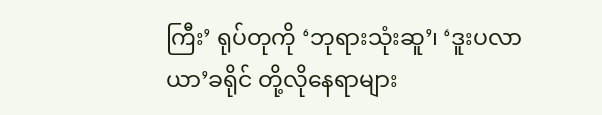ကြီး’ ရုပ်တုကို ‘ဘုရားသုံးဆူ’၊ ‘ဒူးပလာယာ’ခရိုင် တို့လိုနေရာများ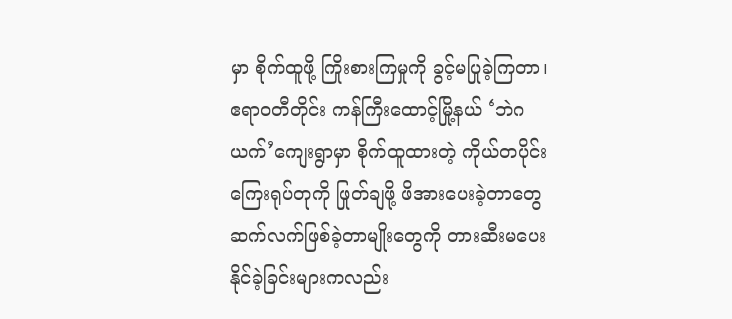မှာ စိုက်ထူဖို့ ကြိုးစားကြမှုကို ခွင့်မပြုခဲ့ကြတာ၊ ဧရာဝတီတိုင်း ကန်ကြီးထောင့်မြို့နယ် ‘ဘဲဂယက်’ကျေးရွာမှာ စိုက်ထူထားတဲ့ ကိုယ်တပိုင်း ကြေးရုပ်တုကို ဖြုတ်ချဖို့ ဖိအားပေးခဲ့တာတွေ ဆက်လက်ဖြစ်ခဲ့တာမျိုးတွေကို တားဆီးမပေးနိုင်ခဲ့ခြင်းများကလည်း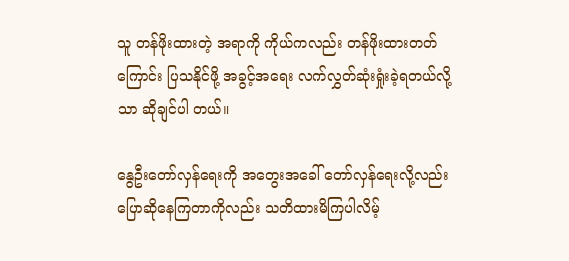သူ တန်ဖိုးထားတဲ့ အရာကို ကိုယ်ကလည်း တန်ဖိုးထားတတ်ကြောင်း ပြသနိုင်ဖို့ အခွင့်အရေး လက်လွှတ်ဆုံးရှုံးခဲ့ရတယ်လို့သာ ဆိုချင်ပါ တယ်။

နွေဦးတော်လှန်ရေးကို အတွေးအခေါ် တော်လှန်ရေးလို့လည်း ပြောဆိုနေကြတာကိုလည်း သတိထားမိကြပါလိမ့်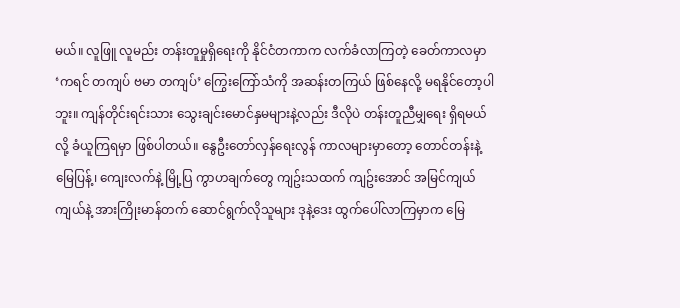မယ်။ လူဖြူ လူမည်း တန်းတူမှုရှိရေးကို နိုင်ငံတကာက လက်ခံလာကြတဲ့ ခေတ်ကာလမှာ ‘ကရင် တကျပ် ဗမာ တကျပ်’ ကြွေးကြော်သံကို အဆန်းတကြယ် ဖြစ်နေလို့ မရနိုင်တော့ပါဘူး။ ကျန်တိုင်းရင်းသား သွေးချင်း‌မောင်နှမများနဲ့လည်း ဒီလိုပဲ တန်းတူညီမျှရေး ရှိရမယ်လို့ ခံယူကြရမှာ ဖြစ်ပါတယ်။ နွေဦးတော်လှန်ရေးလွန် ကာလများမှာတော့ တောင်တန်းနဲ့ မြေပြန့်၊ ကျေးလက်နဲ့ မြို့ပြ ကွာဟချက်တွေ ကျဥ်းသထက် ကျဥ်းအောင် အမြင်ကျယ်ကျယ်နဲ့ အားကြိုးမာန်တက် ဆောင်ရွက်လိုသူများ ဒုနဲ့ဒေး ထွက်ပေါ်‌လာကြမှာက မြေ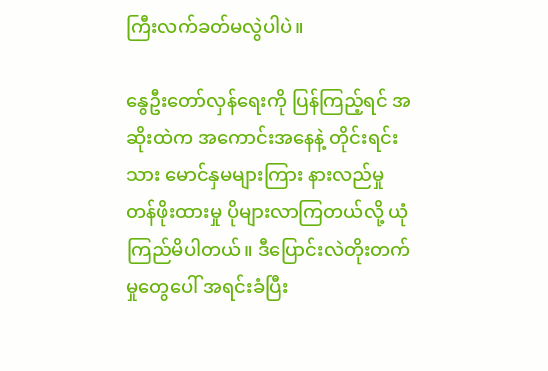ကြီးလက်ခတ်မလွဲပါပဲ။

နွေဦးတော်လှန်ရေးကို ပြန်ကြည့်ရင် အဆိုးထဲက အကောင်းအနေနဲ့ တိုင်းရင်းသား မောင်နှမများကြား နားလည်မှု တန်ဖိုးထားမှု ပိုများလာကြတယ်လို့ ယုံကြည်မိပါတယ်။ ဒီပြောင်းလဲတိုးတက်မှုတွေပေါ် အရင်းခံပြီး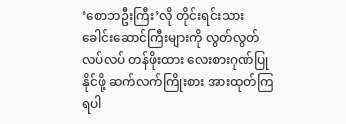‘စောဘဦးကြီး’လို တိုင်းရင်းသားခေါင်းဆောင်ကြီးများကို လွတ်လွတ်လပ်လပ် တန်ဖိုးထား လေးစားဂုဏ်ပြုနိုင်ဖို့ ဆက်လက်ကြိုးစား အားထုတ်ကြရပါ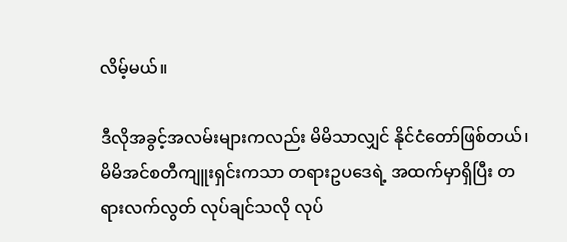လိမ့်မယ်။

ဒီလိုအခွင့်အလမ်းများကလည်း မိမိသာလျှင် နိုင်ငံတော်ဖြစ်တယ်၊ မိမိအင်စတီကျူးရှင်းကသာ တရားဥပဒေရဲ့ အထက်မှာရှိပြီး တရားလက်လွတ် လုပ်ချင်သလို လုပ်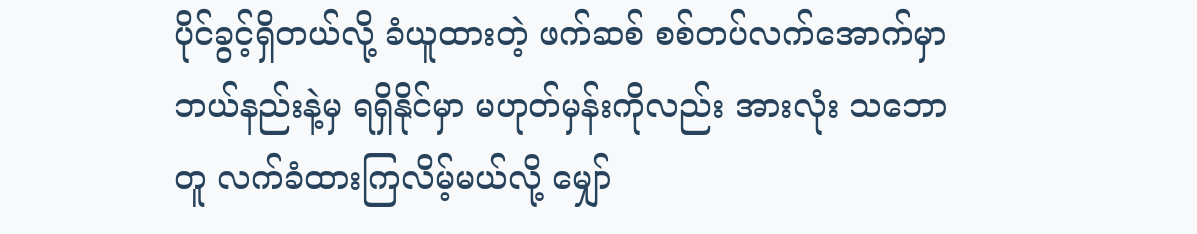ပိုင်ခွင့်ရှိတယ်လို့ ခံယူထားတဲ့ ဖက်ဆစ် စစ်တပ်လက်အောက်မှာ ဘယ်နည်းနဲ့မှ ရရှိနိုင်မှာ မဟုတ်မှန်းကိုလည်း အားလုံး သဘောတူ လက်ခံထားကြလိမ့်မယ်လို့ မျှော်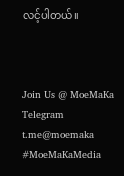လင့်ပါတယ်။



Join Us @ MoeMaKa Telegram
t.me@moemaka
#MoeMaKaMedia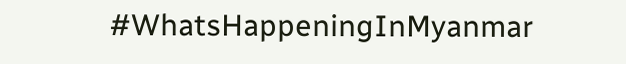#WhatsHappeningInMyanmar